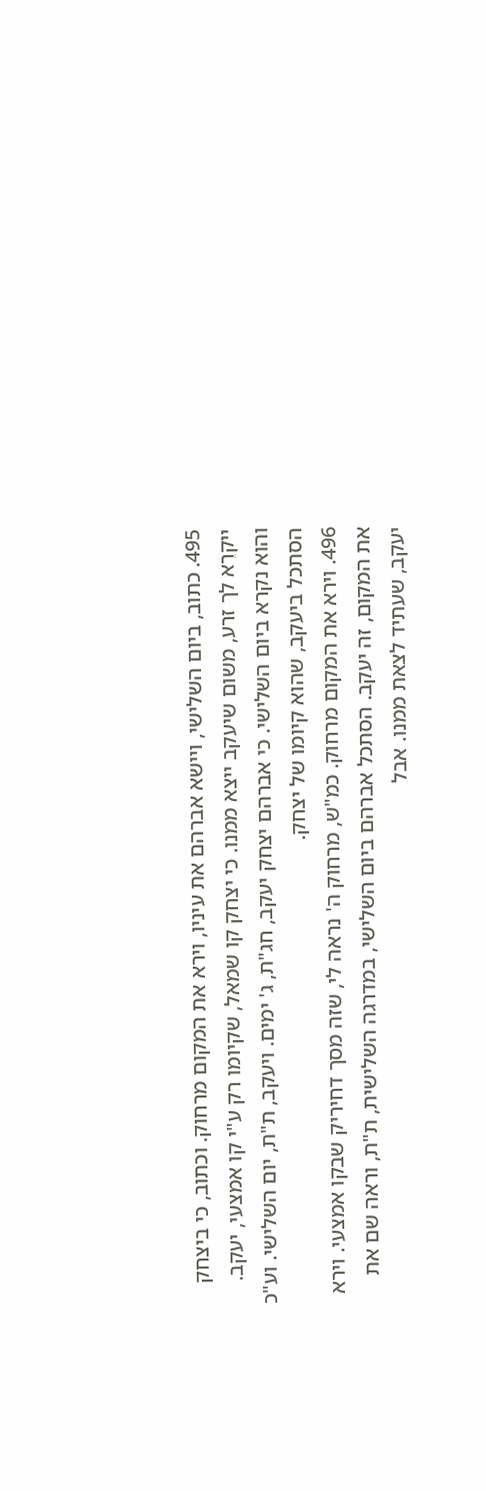495. כתוב, ביום השלישי, ויישא אברהם את עיניו, וירא את המקום מרחוק. וכתוב, כי ביצחק ייקרֵא לך זרע, משום שיעקב ייצא ממנו. כי יצחק קו שמאל, שקיומו רק ע"י קו אמצעי, יעקב. והוא נקרא ביום השלישי. כי אברהם יצחק יעקב, חג"ת, ג' ימים. ויעקב, ת"ת, יום השלישי. וע"כ הסתכל ביעקב, שהוא קיומו של יצחק.
496. וירא את המקום מרחוק. כמ"ש, מרחוק ה' נראה לי, שזה מסך דחיריק שבקו אמצעי. וירא את המקום, זה יעקב. הסתכל אברהם ביום השלישי, במדרגה השלישית, ת"ת, וראה שם את יעקב, שעתיד לצאת ממנו. אבל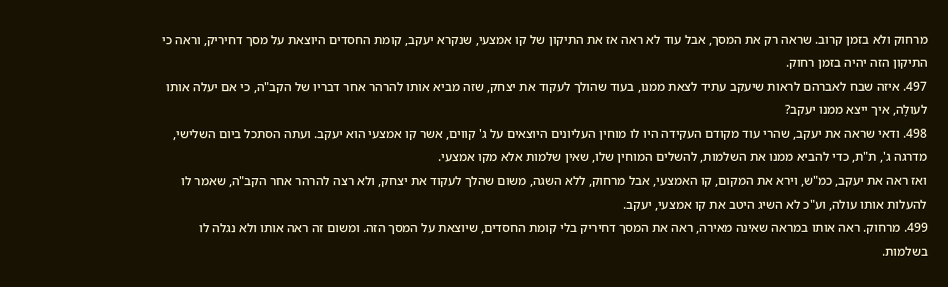מרחוק ולא בזמן קרוב. שראה רק את המסך, אבל עוד לא ראה אז את התיקון של קו אמצעי, שנקרא יעקב, קומת החסדים היוצאת על מסך דחיריק, וראה כי התיקון הזה יהיה בזמן רחוק.
497. איזה שבח לאברהם לראות שיעקב עתיד לצאת ממנו, בעוד שהולך לעקוד את יצחק, שזה מביא אותו להרהר אחר דבריו של הקב"ה, כי אם יעלה אותו לעולָה, איך ייצא ממנו יעקב?
498. ודאי שראה את יעקב, שהרי עוד מקודם העקידה היו לו מוחין העליונים היוצאים על ג' קווים, אשר קו אמצעי הוא יעקב. ועתה הסתכל ביום השלישי, מדרגה ג', ת"ת, כדי להביא ממנו את השלמות, להשלים המוחין שלו, שאין שלמות אלא מקו אמצעי.
ואז ראה את יעקב, כמ"ש, וירא את המקום, קו האמצעי, אבל מרחוק, ללא השגה, משום שהלך לעקוד את יצחק, ולא רצה להרהר אחר הקב"ה, שאמר לו להעלות אותו עולה, וע"כ לא השיג היטב את קו אמצעי, יעקב.
499. מרחוק. ראה אותו במראה שאינה מאירה, ראה את המסך דחיריק בלי קומת החסדים, שיוצאת על המסך הזה. ומשום זה ראה אותו ולא נגלה לו בשלמות.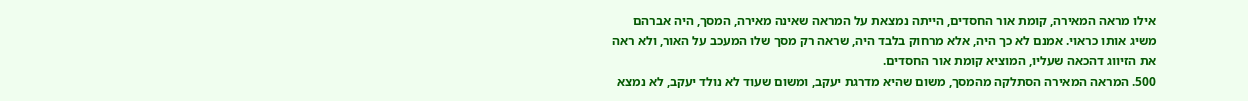אילו מראה המאירה, קומת אור החסדים, הייתה נמצאת על המראה שאינה מאירה, המסך, היה אברהם משיג אותו כראוי. אמנם לא כך היה, אלא מרחוק בלבד היה, שראה רק מסך שלו המעכב על האור, ולא ראה את הזיווג דהכאה שעליו, המוציא קומת אור החסדים.
500. המראה המאירה הסתלקה מהמסך, משום שהיא מדרגת יעקב, ומשום שעוד לא נולד יעקב, לא נמצא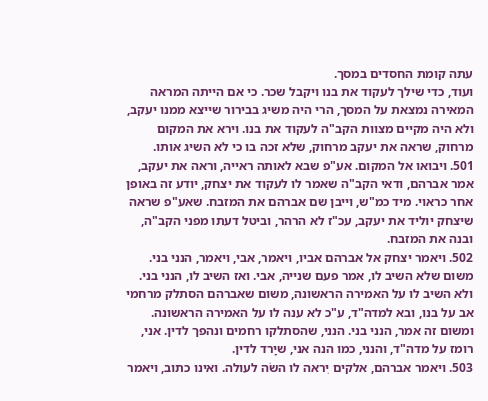עתה קומת החסדים במסך.
ועוד, כדי שילך לעקוד את בנו ויקבל שכר. כי אם הייתה המראה המאירה נמצאת על המסך, הרי היה משיג בבירור שייצא ממנו יעקב, ולא היה מקיים מצוות הקב"ה לעקוד את בנו. וירא את המקום מרחוק, שראה את יעקב מרחוק, שלא זכה בו כי לא השיג אותו.
501. ויבואו אל המקום. אע"פ שבא לאותה ראייה, וראה את יעקב, אמר אברהם, ודאי הקב"ה שאמר לו לעקוד את יצחק, יודע זה באופן אחר כראוי. מיד כמ"ש, וייבן שם אברהם את המזבח. שאע"פ שראה שיצחק יוליד את יעקב, עכ"ז לא הרהר, וביטל דעתו מפני הקב"ה, ובנה את המזבח.
502. ויאמר יצחק אל אברהם אביו, ויאמר, אבי, ויאמר, הנני בני. משום שלא השיב לו, אמר פעם שנייה, אבי. ואז השיב לו, הנני בני. ולא השיב לו על האמירה הראשונה, משום שאברהם הסתלק מרחמי אב על בנו, ובא למדה"ד, ע"כ לא ענה לו על האמירה הראשונה. ומשום זה אמר, הנני בני. הנני, שהסתלקו רחמים ונהפך לדין. אני, רומז על מדה"ד, והנני, כמו הנה אני, שיָרד לדין.
503. ויאמר אברהם, אלקים יִראה לו השׂה לעולה. ואינו כתוב, ויאמר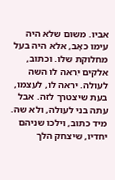אביו. משום שלא היה עימו כאָב, אלא היה בעל מחלוקת שלו. וכתוב, אלקים יִראה לו השה לעולה. יראה לו, לעצמו, בעת שיצטרך לזה. אבל עתה בני לעולה, ולא שה. מיד כתוב, וילכו שניהם יחדיו, שיצחק הלך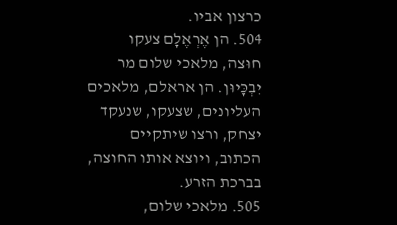כרצון אביו.
504. הן אֶרְאֶלָם צעקו חוּצה, מלאכי שלום מר יִבְכָּיוּן. הן אראלם, מלאכים העליונים, שצעקו, שנעקד יצחק, ורצו שיתקיים הכתוב, ויוצא אותו החוצה, בברכת הזרע.
505. מלאכי שלום,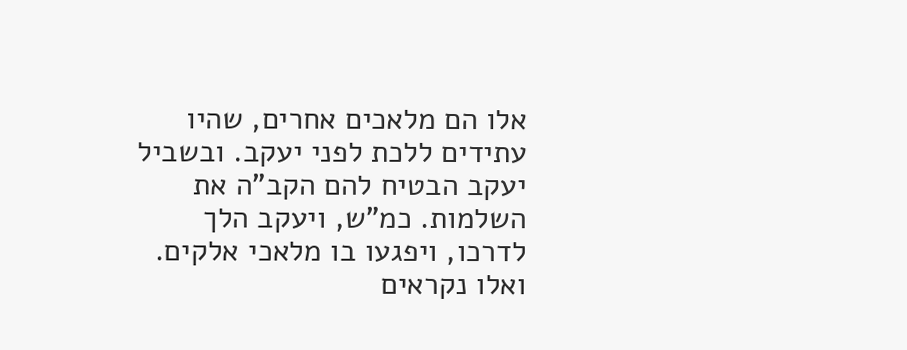אלו הם מלאכים אחרים, שהיו עתידים ללכת לפני יעקב. ובשביל יעקב הבטיח להם הקב"ה את השלמות. כמ"ש, ויעקב הלך לדרכו, ויפגעו בו מלאכי אלקים. ואלו נקראים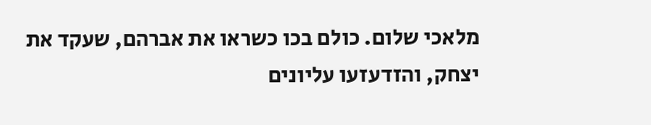מלאכי שלום. כולם בכו כשראו את אברהם, שעקד את יצחק, והזדעזעו עליונים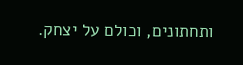ותחתונים, וכולם על יצחק.